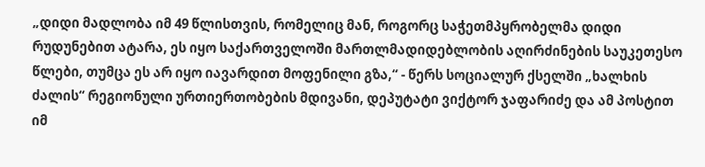„დიდი მადლობა იმ 49 წლისთვის, რომელიც მან, როგორც საჭეთმპყრობელმა დიდი რუდუნებით ატარა, ეს იყო საქართველოში მართლმადიდებლობის აღირძინების საუკეთესო წლები, თუმცა ეს არ იყო იავარდით მოფენილი გზა,“ - წერს სოციალურ ქსელში „ხალხის ძალის“ რეგიონული ურთიერთობების მდივანი, დეპუტატი ვიქტორ ჯაფარიძე და ამ პოსტით იმ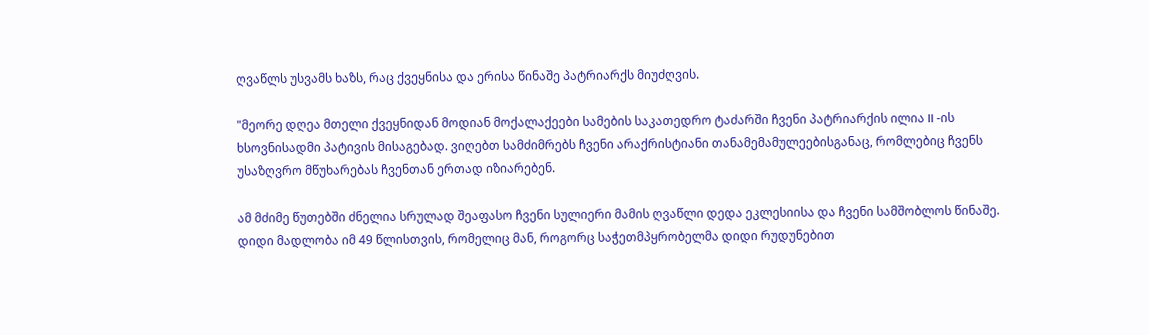ღვაწლს უსვამს ხაზს, რაც ქვეყნისა და ერისა წინაშე პატრიარქს მიუძღვის.

"მეორე დღეა მთელი ქვეყნიდან მოდიან მოქალაქეები სამების საკათედრო ტაძარში ჩვენი პატრიარქის ილია II -ის ხსოვნისადმი პატივის მისაგებად. ვიღებთ სამძიმრებს ჩვენი არაქრისტიანი თანამემამულეებისგანაც, რომლებიც ჩვენს უსაზღვრო მწუხარებას ჩვენთან ერთად იზიარებენ.

ამ მძიმე წუთებში ძნელია სრულად შეაფასო ჩვენი სულიერი მამის ღვაწლი დედა ეკლესიისა და ჩვენი სამშობლოს წინაშე. დიდი მადლობა იმ 49 წლისთვის, რომელიც მან, როგორც საჭეთმპყრობელმა დიდი რუდუნებით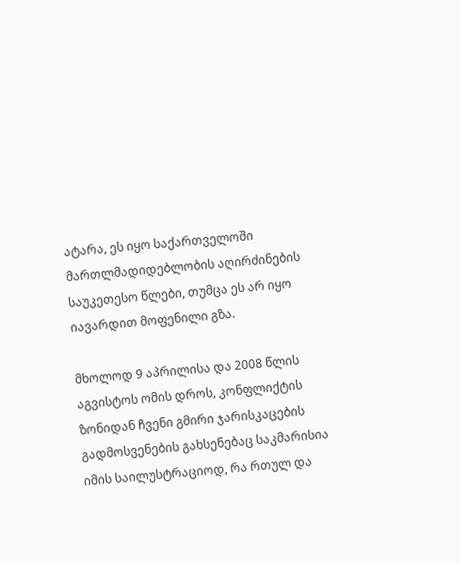ატარა, ეს იყო საქართველოში მართლმადიდებლობის აღირძინების საუკეთესო წლები, თუმცა ეს არ იყო იავარდით მოფენილი გზა.

მხოლოდ 9 აპრილისა და 2008 წლის აგვისტოს ომის დროს, კონფლიქტის ზონიდან ჩვენი გმირი ჯარისკაცების გადმოსვენების გახსენებაც საკმარისია იმის საილუსტრაციოდ, რა რთულ და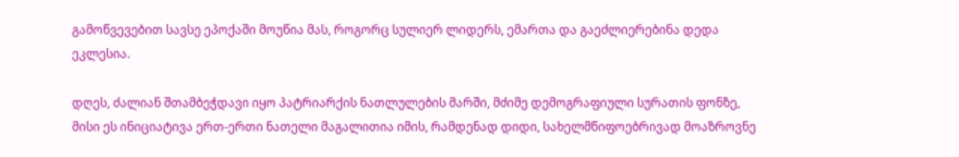გამოწვევებით სავსე ეპოქაში მოუწია მას, როგორც სულიერ ლიდერს, ემართა და გაეძლიერებინა დედა ეკლესია.

დღეს, ძალიან შთამბეჭდავი იყო პატრიარქის ნათლულების მარში, მძიმე დემოგრაფიული სურათის ფონზე, მისი ეს ინიციატივა ერთ-ერთი ნათელი მაგალითია იმის, რამდენად დიდი, სახელმწიფოებრივად მოაზროვნე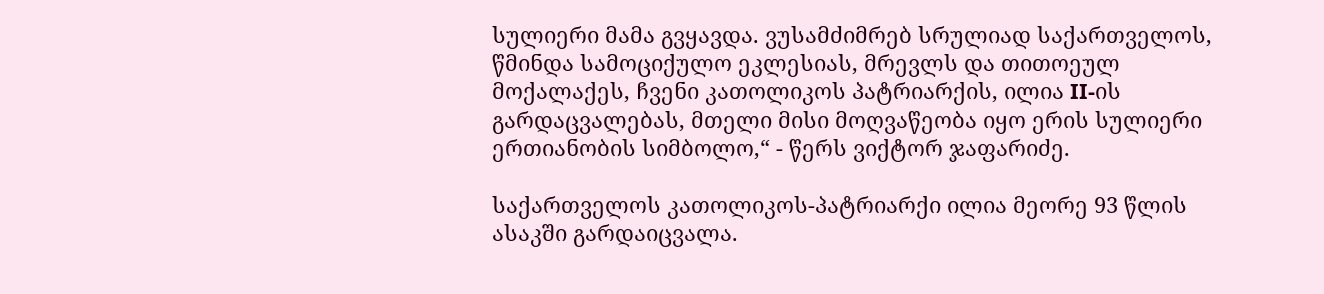სულიერი მამა გვყავდა. ვუსამძიმრებ სრულიად საქართველოს, წმინდა სამოციქულო ეკლესიას, მრევლს და თითოეულ მოქალაქეს, ჩვენი კათოლიკოს პატრიარქის, ილია II-ის გარდაცვალებას, მთელი მისი მოღვაწეობა იყო ერის სულიერი ერთიანობის სიმბოლო,“ - წერს ვიქტორ ჯაფარიძე.

საქართველოს კათოლიკოს-პატრიარქი ილია მეორე 93 წლის ასაკში გარდაიცვალა.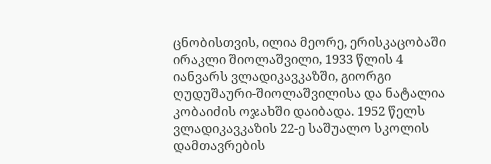ცნობისთვის, ილია მეორე, ერისკაცობაში ირაკლი შიოლაშვილი, 1933 წლის 4 იანვარს ვლადიკავკაზში, გიორგი ღუდუშაური-შიოლაშვილისა და ნატალია კობაიძის ოჯახში დაიბადა. 1952 წელს ვლადიკავკაზის 22-ე საშუალო სკოლის დამთავრების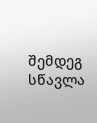შემდეგ სწავლა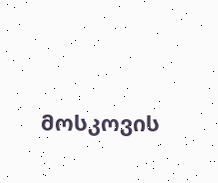მოსკოვის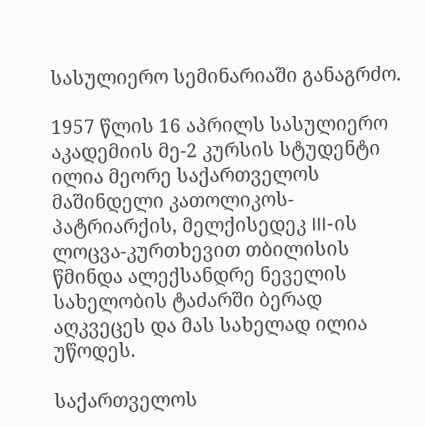სასულიერო სემინარიაში განაგრძო.

1957 წლის 16 აპრილს სასულიერო აკადემიის მე-2 კურსის სტუდენტი ილია მეორე საქართველოს მაშინდელი კათოლიკოს-პატრიარქის, მელქისედეკ III-ის ლოცვა-კურთხევით თბილისის წმინდა ალექსანდრე ნეველის სახელობის ტაძარში ბერად აღკვეცეს და მას სახელად ილია უწოდეს.

საქართველოს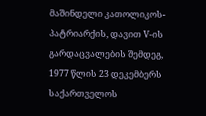მაშინდელი კათოლიკოს-პატრიარქის, დავით V-ის გარდაცვალების შემდეგ, 1977 წლის 23 დეკემბერს საქართველოს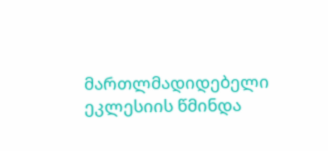მართლმადიდებელი ეკლესიის წმინდა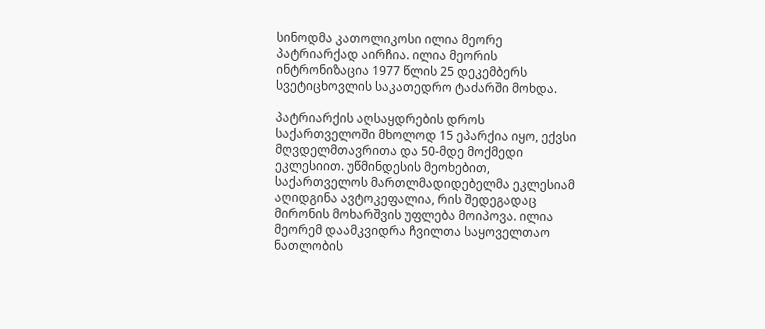სინოდმა კათოლიკოსი ილია მეორე პატრიარქად აირჩია. ილია მეორის ინტრონიზაცია 1977 წლის 25 დეკემბერს სვეტიცხოვლის საკათედრო ტაძარში მოხდა.

პატრიარქის აღსაყდრების დროს საქართველოში მხოლოდ 15 ეპარქია იყო, ექვსი მღვდელმთავრითა და 50-მდე მოქმედი ეკლესიით. უწმინდესის მეოხებით, საქართველოს მართლმადიდებელმა ეკლესიამ აღიდგინა ავტოკეფალია, რის შედეგადაც მირონის მოხარშვის უფლება მოიპოვა. ილია მეორემ დაამკვიდრა ჩვილთა საყოველთაო ნათლობის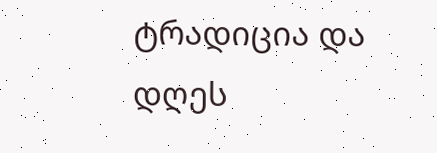ტრადიცია და დღეს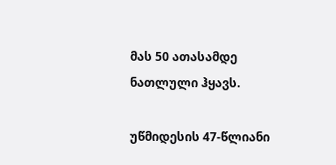მას 50 ათასამდე ნათლული ჰყავს.

უწმიდესის 47-წლიანი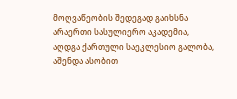მოღვაწეობის შედეგად გაიხსნა არაერთი სასულიერო აკადემია, აღდგა ქართული საეკლესიო გალობა, აშენდა ასობით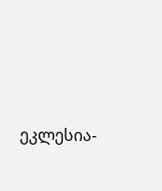ეკლესია-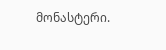მონასტერი.